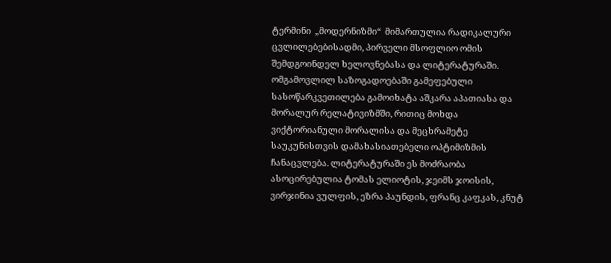ტერმინი  „მოდერნიზმი“  მიმართულია რადიკალური ცვლილებებისადმი, პირველი მსოფლიო ომის შემდგოინდელ ხელოვნებასა და ლიტერატურაში. ომგამოვლილ საზოგადოებაში გამეფებული სასოწარკვეთილება გამოიხატა აშკარა აპათიასა და მორალურ რელატივიზმში, რითიც მოხდა ვიქტორიანული მორალისა და მეცხრამეტე საუკუნისთვის დამახასიათებელი ოპტიმიზმის ჩანაცვლება. ლიტერატურაში ეს მოძრაობა ასოცირებულია ტომას ელიოტის, ჯეიმს ჯოისის, ვირჯინია ვულფის, ეზრა პაუნდის, ფრანც კაფკას, კნუტ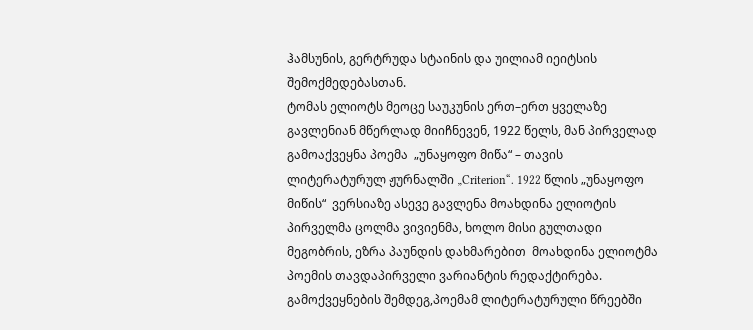ჰამსუნის, გერტრუდა სტაინის და უილიამ იეიტსის შემოქმედებასთან.
ტომას ელიოტს მეოცე საუკუნის ერთ–ერთ ყველაზე გავლენიან მწერლად მიიჩნევენ, 1922 წელს, მან პირველად გამოაქვეყნა პოემა  „უნაყოფო მიწა“ – თავის ლიტერატურულ ჟურნალში „Criterion“. 1922 წლის „უნაყოფო მიწის“  ვერსიაზე ასევე გავლენა მოახდინა ელიოტის პირველმა ცოლმა ვივიენმა, ხოლო მისი გულთადი მეგობრის, ეზრა პაუნდის დახმარებით  მოახდინა ელიოტმა პოემის თავდაპირველი ვარიანტის რედაქტირება.
გამოქვეყნების შემდეგ,პოემამ ლიტერატურული წრეებში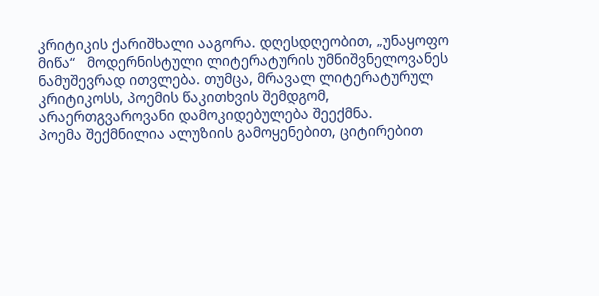კრიტიკის ქარიშხალი ააგორა. დღესდღეობით, „უნაყოფო მიწა“   მოდერნისტული ლიტერატურის უმნიშვნელოვანეს ნამუშევრად ითვლება. თუმცა, მრავალ ლიტერატურულ კრიტიკოსს, პოემის წაკითხვის შემდგომ, არაერთგვაროვანი დამოკიდებულება შეექმნა.
პოემა შექმნილია ალუზიის გამოყენებით, ციტირებით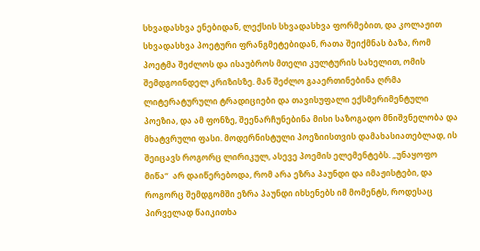სხვადასხვა ენებიდან, ლექსის სხვადასხვა ფორმებით, და კოლაჟით სხვადასხვა პოეტური ფრანგმეტებიდან, რათა შეიქმნას ბაზა, რომ პოეტმა შეძლოს და ისაუბროს მთელი კულტურის სახელით, ომის შემდგოინდელ კრიზისზე. მან შეძლო გააერთინებინა ღრმა ლიტერატურული ტრადიციები და თავისუფალი ექსმერიმენტული პოეზია, და ამ ფონზე, შეენარჩუნებინა მისი საზოგადო მნიშვნელობა და მხატვრული ფასი. მოდერნისტული პოეზიისთვის დამახასიათებლად, ის შეიცავს როგორც ლირიკულ, ასევე პოემის ელემენტებს. „უნაყოფო მიწა“  არ დაიწერებოდა, რომ არა ეზრა პაუნდი და იმაჟისტები, და როგორც შემდგომში ეზრა პაუნდი იხსენებს იმ მომენტს, როდესაც პირველად წაიკითხა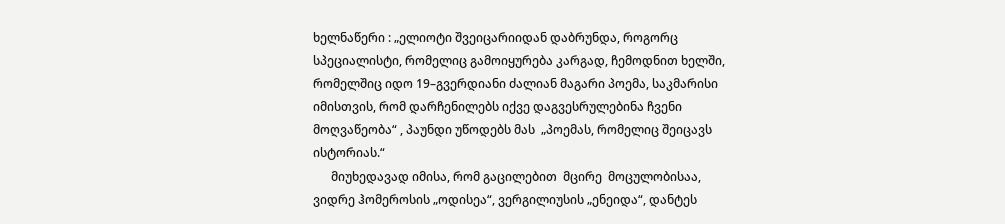ხელნაწერი : „ელიოტი შვეიცარიიდან დაბრუნდა, როგორც სპეციალისტი, რომელიც გამოიყურება კარგად, ჩემოდნით ხელში, რომელშიც იდო 19–გვერდიანი ძალიან მაგარი პოემა, საკმარისი იმისთვის, რომ დარჩენილებს იქვე დაგვესრულებინა ჩვენი მოღვაწეობა“ , პაუნდი უწოდებს მას  „პოემას, რომელიც შეიცავს ისტორიას.“
      მიუხედავად იმისა, რომ გაცილებით  მცირე  მოცულობისაა, ვიდრე ჰომეროსის „ოდისეა“, ვერგილიუსის „ენეიდა“, დანტეს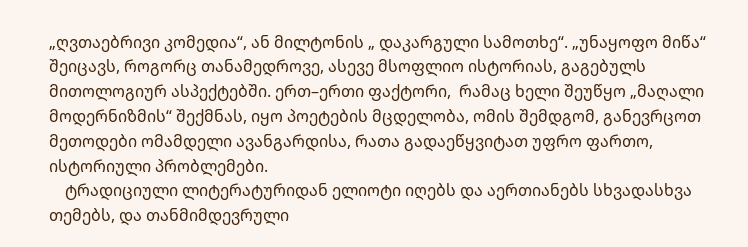„ღვთაებრივი კომედია“, ან მილტონის „ დაკარგული სამოთხე“. „უნაყოფო მიწა“ შეიცავს, როგორც თანამედროვე, ასევე მსოფლიო ისტორიას, გაგებულს მითოლოგიურ ასპექტებში. ერთ–ერთი ფაქტორი,  რამაც ხელი შეუწყო „მაღალი მოდერნიზმის“ შექმნას, იყო პოეტების მცდელობა, ომის შემდგომ, განევრცოთ მეთოდები ომამდელი ავანგარდისა, რათა გადაეწყვიტათ უფრო ფართო, ისტორიული პრობლემები.
    ტრადიციული ლიტერატურიდან ელიოტი იღებს და აერთიანებს სხვადასხვა თემებს, და თანმიმდევრული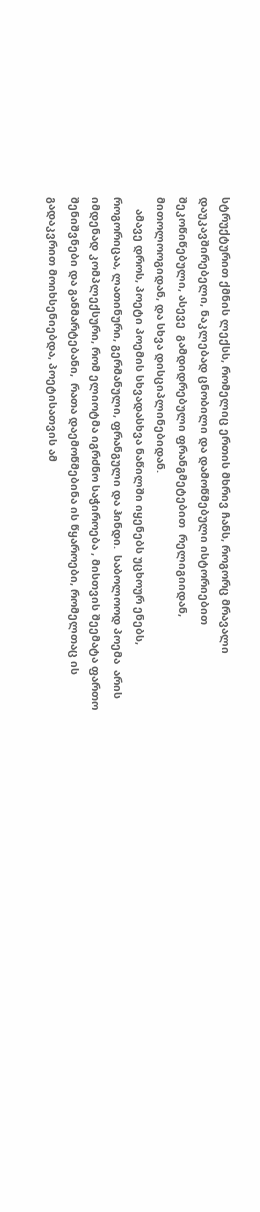სტრუქტურით ქმნის ლექსს, რომელიც ერთის მხრივ ჩანს, როგორც მრავალი  დაუკავშირებელი, ნაკლებად ცნობილი და დამოწმებული ისტორიებით შეკოწიწებული, ასევე  გამდიდრებული ფრანგმეტებით  რელიგიიდან, მითოლოოგიდან, და სხვა დისციპლინებიდან.
    ამავე დროს, პოეტი პოემის სხვადასხვა ნაწილში იყენებს უცხოურ ენებს, როგორიცაა, ლათინური, გერმანული, ფრანგული და ჰინდი.  საბოლოოდ პოემა  არის იმდენად კომპლექსური, რომ ელიოტმა იგრძნო საჭიროება , მისთვის შეემატა ფართო შენიშვნები და განმარტებანი,  რათა დაემოწმებინა ის წყაროები, რომელთაც ის  გადაკვრით მოიხსენიებდა, პოეტისათვის ამ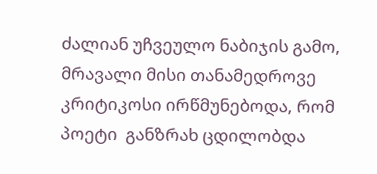ძალიან უჩვეულო ნაბიჯის გამო, მრავალი მისი თანამედროვე კრიტიკოსი ირწმუნებოდა, რომ პოეტი  განზრახ ცდილობდა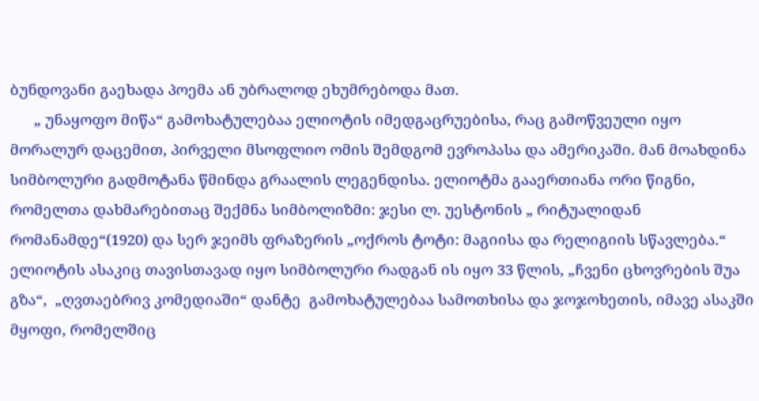ბუნდოვანი გაეხადა პოემა ან უბრალოდ ეხუმრებოდა მათ.
      „ უნაყოფო მიწა“ გამოხატულებაა ელიოტის იმედგაცრუებისა, რაც გამოწვეული იყო მორალურ დაცემით, პირველი მსოფლიო ომის შემდგომ ევროპასა და ამერიკაში. მან მოახდინა სიმბოლური გადმოტანა წმინდა გრაალის ლეგენდისა. ელიოტმა გააერთიანა ორი წიგნი, რომელთა დახმარებითაც შექმნა სიმბოლიზმი: ჯესი ლ. უესტონის „ რიტუალიდან რომანამდე“(1920) და სერ ჯეიმს ფრაზერის „ოქროს ტოტი: მაგიისა და რელიგიის სწავლება.“
ელიოტის ასაკიც თავისთავად იყო სიმბოლური რადგან ის იყო 33 წლის, „ჩვენი ცხოვრების შუა გზა“,  „ღვთაებრივ კომედიაში“ დანტე  გამოხატულებაა სამოთხისა და ჯოჯოხეთის, იმავე ასაკში მყოფი, რომელშიც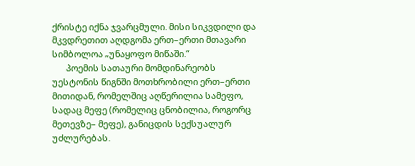ქრისტე იქნა ჯვარცმული. მისი სიკვდილი და მკვდრეთით აღდგომა ერთ–ერთი მთავარი სიმბოლოა „უნაყოფო მიწაში.“
       პოემის სათაური მომდინარეობს უესტონის წიგნში მოთხრობილი ერთ–ერთი მითიდან, რომელშიც აღწერილია სამეფო, სადაც მეფე (რომელიც ცნობილია, როგორც მეთევზე– მეფე), განიცდის სექსუალურ უძლურებას.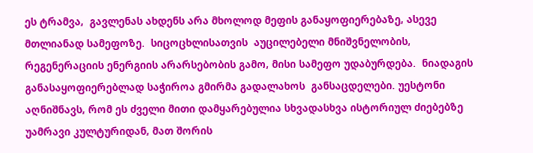ეს ტრამვა,  გავლენას ახდენს არა მხოლოდ მეფის განაყოფიერებაზე, ასევე  მთლიანად სამეფოზე.  სიცოცხლისათვის  აუცილებელი მნიშვნელობის, რეგენერაციის ენერგიის არარსებობის გამო, მისი სამეფო უდაბურდება.  ნიადაგის განასაყოფიერებლად საჭიროა გმირმა გადალახოს  განსაცდელები. უესტონი აღნიშნავს, რომ ეს ძველი მითი დამყარებულია სხვადასხვა ისტორიულ ძიებებზე უამრავი კულტურიდან, მათ შორის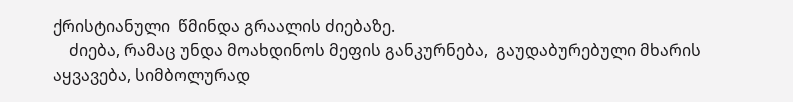ქრისტიანული  წმინდა გრაალის ძიებაზე.
    ძიება, რამაც უნდა მოახდინოს მეფის განკურნება,  გაუდაბურებული მხარის აყვავება, სიმბოლურად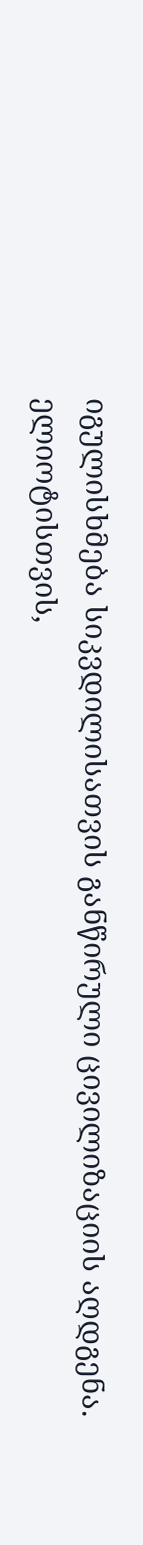იგულისხმება სიკვდილისათვის განწირული ცივილიზაციის აღდგენა. ელიოტისთვის,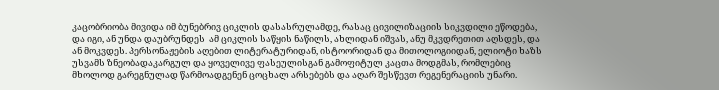კაცობრიობა მივიდა იმ ბუნებრივ ციკლის დასასრულამდე, რასაც ცივილიზაციის სიკვდილი ეწოდება, და იგი, ან უნდა დაუბრუნდეს  ამ ციკლის საწყის ნაწილს, ახლიდან იშვას, ანუ მკვდრეთით აღსდეს, და ან მოკვდეს. პერსონაჟების აღებით ლიტერატურიდან, ისტოორიდან და მითოლოგიიდან, ელიოტი ხაზს უსვამს ზნეობადაკარგულ და ყოველივე ფასეულისგან გამოფიტულ კაცთა მოდგმას, რომლებიც მხოლოდ გარეგნულად წარმოადგენენ ცოცხალ არსებებს და აღარ შესწევთ რეგენერაციის უნარი.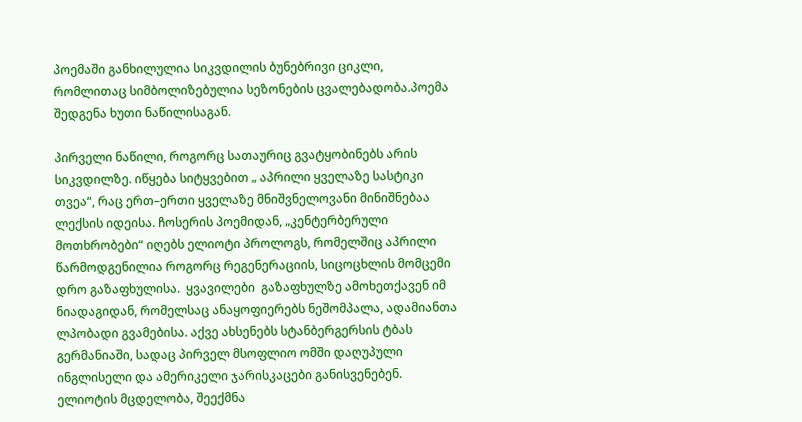პოემაში განხილულია სიკვდილის ბუნებრივი ციკლი, რომლითაც სიმბოლიზებულია სეზონების ცვალებადობა.პოემა შედგენა ხუთი ნაწილისაგან.

პირველი ნაწილი, როგორც სათაურიც გვატყობინებს არის სიკვდილზე. იწყება სიტყვებით „ აპრილი ყველაზე სასტიკი თვეა“, რაც ერთ–ერთი ყველაზე მნიშვნელოვანი მინიშნებაა ლექსის იდეისა. ჩოსერის პოემიდან, „კენტერბერული მოთხრობები“ იღებს ელიოტი პროლოგს, რომელშიც აპრილი წარმოდგენილია როგორც რეგენერაციის, სიცოცხლის მომცემი დრო გაზაფხულისა.  ყვავილები  გაზაფხულზე ამოხეთქავენ იმ ნიადაგიდან, რომელსაც ანაყოფიერებს ნეშომპალა, ადამიანთა ლპობადი გვამებისა. აქვე ახსენებს სტანბერგერსის ტბას გერმანიაში, სადაც პირველ მსოფლიო ომში დაღუპული ინგლისელი და ამერიკელი ჯარისკაცები განისვენებენ.
ელიოტის მცდელობა, შეექმნა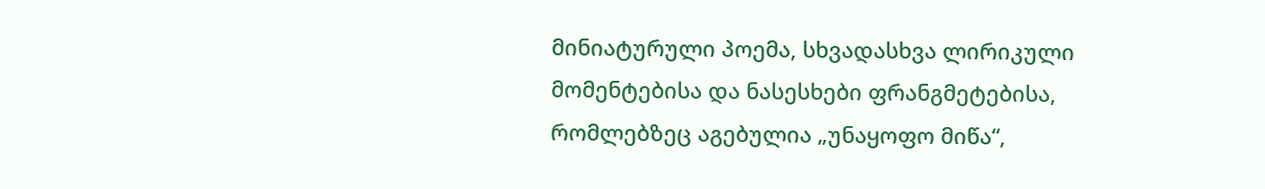მინიატურული პოემა, სხვადასხვა ლირიკული მომენტებისა და ნასესხები ფრანგმეტებისა, რომლებზეც აგებულია „უნაყოფო მიწა“,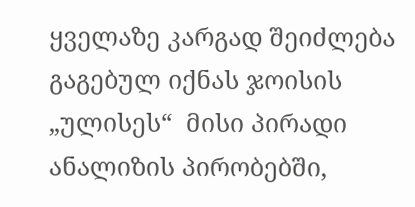ყველაზე კარგად შეიძლება გაგებულ იქნას ჯოისის „ულისეს“  მისი პირადი ანალიზის პირობებში,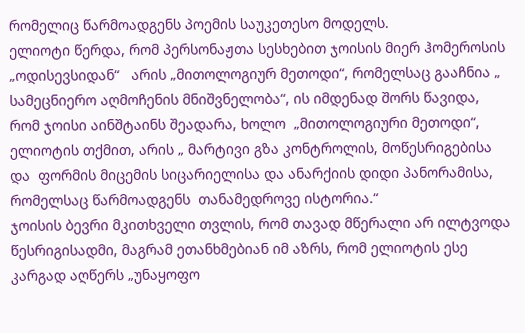რომელიც წარმოადგენს პოემის საუკეთესო მოდელს.
ელიოტი წერდა, რომ პერსონაჟთა სესხებით ჯოისის მიერ ჰომეროსის „ოდისევსიდან“   არის „მითოლოგიურ მეთოდი“, რომელსაც გააჩნია „ სამეცნიერო აღმოჩენის მნიშვნელობა“, ის იმდენად შორს წავიდა, რომ ჯოისი აინშტაინს შეადარა, ხოლო  „მითოლოგიური მეთოდი“, ელიოტის თქმით, არის „ მარტივი გზა კონტროლის, მოწესრიგებისა და  ფორმის მიცემის სიცარიელისა და ანარქიის დიდი პანორამისა, რომელსაც წარმოადგენს  თანამედროვე ისტორია.“
ჯოისის ბევრი მკითხველი თვლის, რომ თავად მწერალი არ ილტვოდა  წესრიგისადმი, მაგრამ ეთანხმებიან იმ აზრს, რომ ელიოტის ესე კარგად აღწერს „უნაყოფო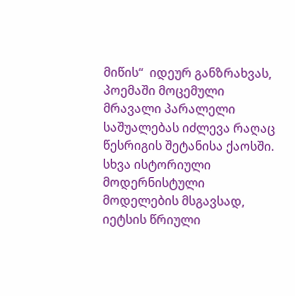მიწის“  იდეურ განზრახვას, პოემაში მოცემული მრავალი პარალელი საშუალებას იძლევა რაღაც წესრიგის შეტანისა ქაოსში.
სხვა ისტორიული მოდერნისტული მოდელების მსგავსად, იეტსის წრიული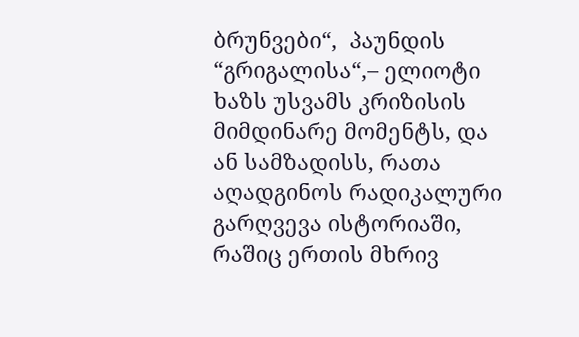ბრუნვები“,  პაუნდის  “გრიგალისა“,– ელიოტი ხაზს უსვამს კრიზისის მიმდინარე მომენტს, და ან სამზადისს, რათა აღადგინოს რადიკალური გარღვევა ისტორიაში, რაშიც ერთის მხრივ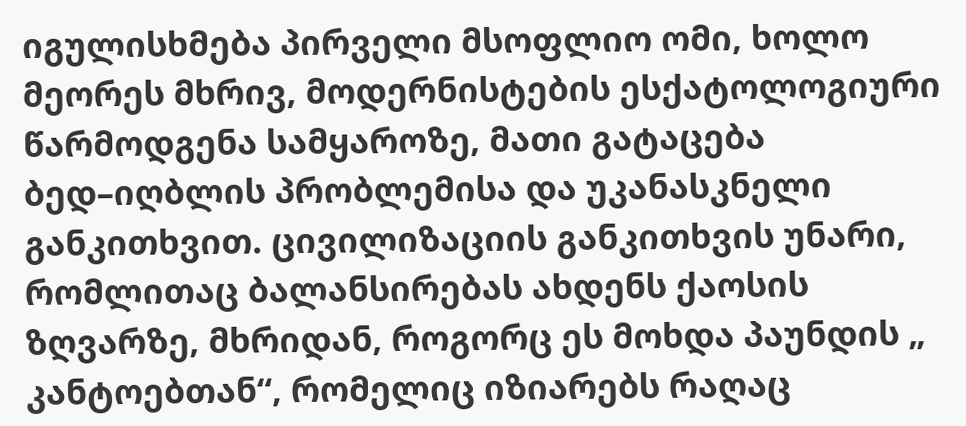იგულისხმება პირველი მსოფლიო ომი, ხოლო მეორეს მხრივ, მოდერნისტების ესქატოლოგიური წარმოდგენა სამყაროზე, მათი გატაცება ბედ–იღბლის პრობლემისა და უკანასკნელი განკითხვით. ცივილიზაციის განკითხვის უნარი, რომლითაც ბალანსირებას ახდენს ქაოსის ზღვარზე, მხრიდან, როგორც ეს მოხდა პაუნდის „ კანტოებთან“, რომელიც იზიარებს რაღაც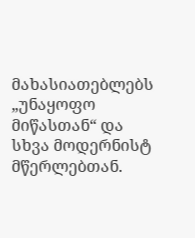მახასიათებლებს „უნაყოფო მიწასთან“ და სხვა მოდერნისტ მწერლებთან.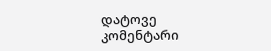დატოვე კომენტარი